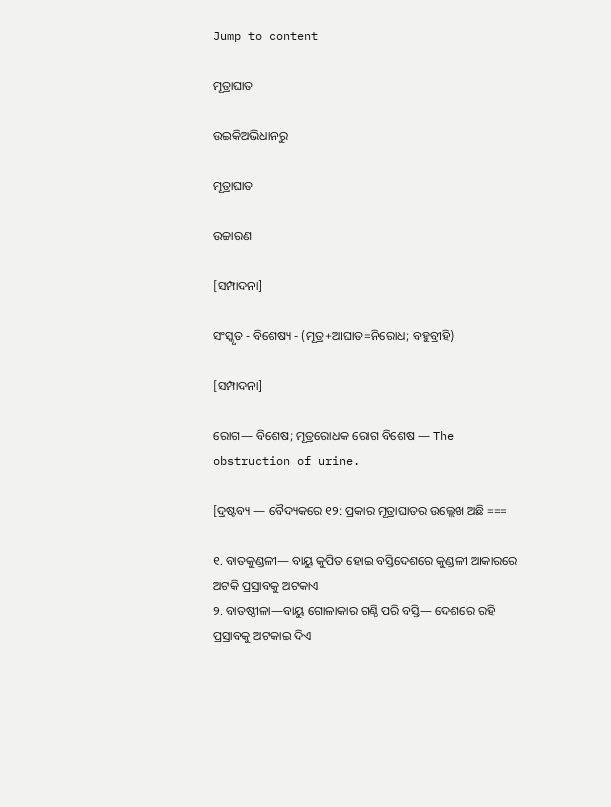Jump to content

ମୂତ୍ରାଘାତ

ଉଇକିଅଭିଧାନ‌ରୁ

ମୂତ୍ରାଘାତ

ଉଚ୍ଚାରଣ

[ସମ୍ପାଦନା]

ସଂସ୍କୃତ - ବିଶେଷ୍ୟ - (ମୂତ୍ର+ଆଘାତ=ନିରୋଧ; ବହୁବ୍ରୀହି)

[ସମ୍ପାଦନା]

ରୋଗ— ବିଶେଷ; ମୂତ୍ରରୋଧକ ରୋଗ ବିଶେଷ — The obstruction of urine.

[ଦ୍ରଷ୍ଟବ୍ୟ — ବୈଦ୍ୟକରେ ୧୨: ପ୍ରକାର ମୂତ୍ରାଘାତର ଉଲ୍ଲେଖ ଅଛି ===

୧. ବାତକୁଣ୍ଡଳୀ— ବାୟୁ କୁପିତ ହୋଇ ବସ୍ତିଦେଶରେ କୁଣ୍ଡଳୀ ଆକାରରେ ଅଟକି ପ୍ରସ୍ରାବକୁ ଅଟକାଏ
୨. ବାତଷ୍ଠୀଳା—ବାୟୁ ଗୋଳାକାର ଗଣ୍ଠି ପରି ବସ୍ତି— ଦେଶରେ ରହି ପ୍ରସ୍ରାବକୁ ଅଟକାଇ ଦିଏ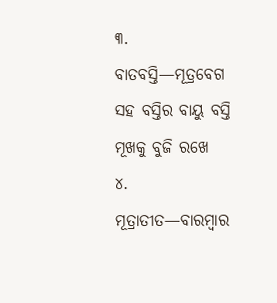୩. ବାତବସ୍ତି—ମୂତ୍ରବେଗ ସହ ବସ୍ତିର ବାୟୁ ବସ୍ତି ମୂଖକୁ ବୁଜି ରଖେ
୪. ମୂତ୍ରାତୀତ—ବାରମ୍ୱାର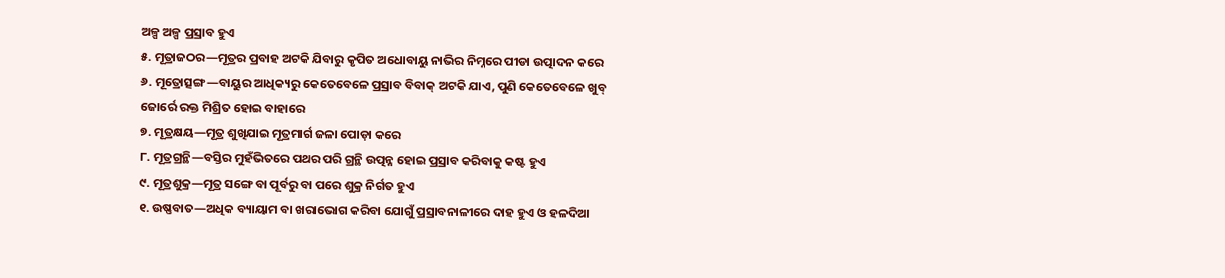ଅଳ୍ପ ଅଳ୍ପ ପ୍ରସ୍ରାବ ହୁଏ
୫. ମୂତ୍ରାଜଠର—ମୂତ୍ରର ପ୍ରବାହ ଅଟକି ଯିବାରୁ କୃପିତ ଅଧୋବାୟୁ ନାଭିର ନିମ୍ନରେ ପୀଡା ଉତ୍ପାଦନ କରେ
୬. ମୂତ୍ରୋତ୍ସଙ୍ଗ—ବାୟୁର ଆଧିକ୍ୟରୁ କେତେବେଳେ ପ୍ରସ୍ରାବ ବିବାକ୍ ଅଟକି ଯାଏ, ପୁଣି କେତେବେଳେ ଖୁବ୍ ଜୋର୍ରେ ରକ୍ତ ମିଶ୍ରିତ ହୋଇ ବାହାରେ
୭. ମୂତ୍ରକ୍ଷୟ—ମୂତ୍ର ଶୁଖିଯାଇ ମୂତ୍ରମାର୍ଗ ଜଳା ପୋଡ଼ା କରେ
୮. ମୂତ୍ରଗ୍ରନ୍ଥି—ବସ୍ତିର ମୁହଁଭିତରେ ପଥର ପରି ଗ୍ରନ୍ଥି ଉତ୍ପନ୍ନ ହୋଇ ପ୍ରସ୍ରାବ କରିବାକୁ କଷ୍ଟ ହୁଏ
୯. ମୂତ୍ରଶୁକ୍ର—ମୂତ୍ର ସଙ୍ଗେ ବା ପୂର୍ବରୁ ବା ପରେ ଶୁକ୍ର ନିର୍ଗତ ହୁଏ
୧. ଉଷ୍ଣବାତ—ଅଧିକ ବ୍ୟାୟାମ ବା ଖରାଭୋଗ କରିବା ଯୋଗୁଁ ପ୍ରସ୍ରାବନାଳୀରେ ଦାହ ହୁଏ ଓ ହଳଦିଆ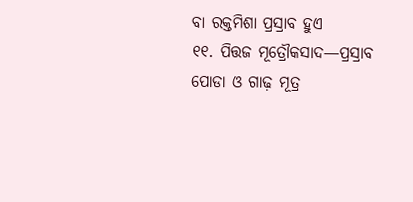ବା ରକ୍ତମିଶା ପ୍ରସ୍ରାବ ହୁଏ
୧୧. ପିତ୍ତଜ ମୂତ୍ରୌକସାଦ—ପ୍ରସ୍ରାବ ପୋଡା ଓ ଗାଢ଼ ମୂତ୍ର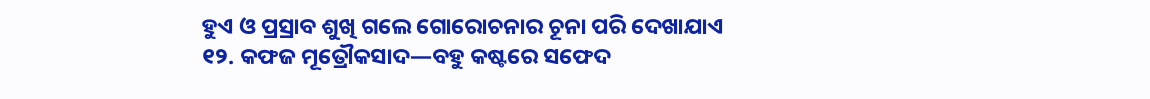ହୁଏ ଓ ପ୍ରସ୍ରାବ ଶୁଖି ଗଲେ ଗୋରୋଚନାର ଚୂନା ପରି ଦେଖାଯାଏ
୧୨. କଫଜ ମୂତ୍ରୌକସାଦ—ବହୁ କଷ୍ଟରେ ସଫେଦ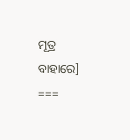ମୂତ୍ର ବାହାରେ] ===